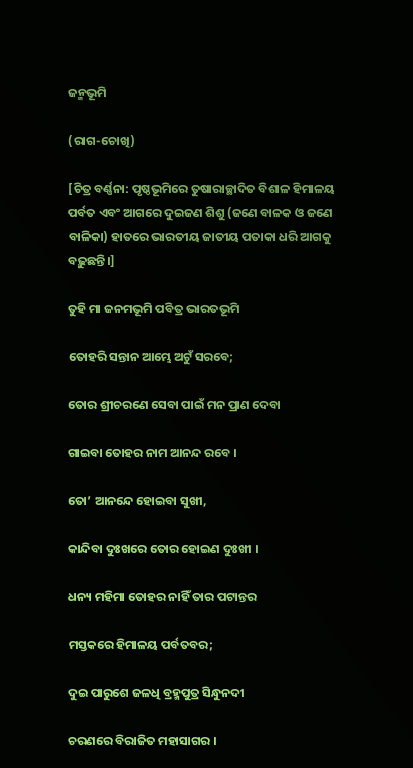ଜନ୍ମଭୂମି

(ରାଗ-ଚୋଖି)

[ଚିତ୍ର ବର୍ଣ୍ଣନା: ପୃଷ୍ଠଭୂମିରେ ତୁଷାରାଚ୍ଛାଦିତ ବିଶାଳ ହିମାଳୟ ପର୍ବତ ଏବଂ ଆଗରେ ଦୁଇଜଣ ଶିଶୁ (ଜଣେ ବାଳକ ଓ ଜଣେ ବାଳିକା) ହାତରେ ଭାରତୀୟ ଜାତୀୟ ପତାକା ଧରି ଆଗକୁ ବଢ଼ୁଛନ୍ତି।]

ତୁହି ମା ଜନମଭୂମି ପବିତ୍ର ଭାରତଭୂମି

ତୋହରି ସନ୍ତାନ ଆମ୍ଭେ ଅଟୁଁ ସରବେ;

ତୋର ଶ୍ରୀଚରଣେ ସେବା ପାଇଁ ମନ ପ୍ରାଣ ଦେବା

ଗାଇବା ତୋହର ନାମ ଆନନ୍ଦ ରବେ ।

ତୋ’ ଆନନ୍ଦେ ହୋଇବା ସୁଖୀ,

କାନ୍ଦିବା ଦୁଃଖରେ ତୋର ହୋଇଣ ଦୁଃଖୀ ।

ଧନ୍ୟ ମହିମା ତୋହର ନାହିଁ ତାର ପଟାନ୍ତର

ମସ୍ତକରେ ହିମାଳୟ ପର୍ବତବର;

ଦୁଇ ପାରୁଶେ ଜଳଧି ବ୍ରହ୍ମପୁତ୍ର ସିନ୍ଧୁନଦୀ

ଚରଣରେ ବିରାଜିତ ମହାସାଗର ।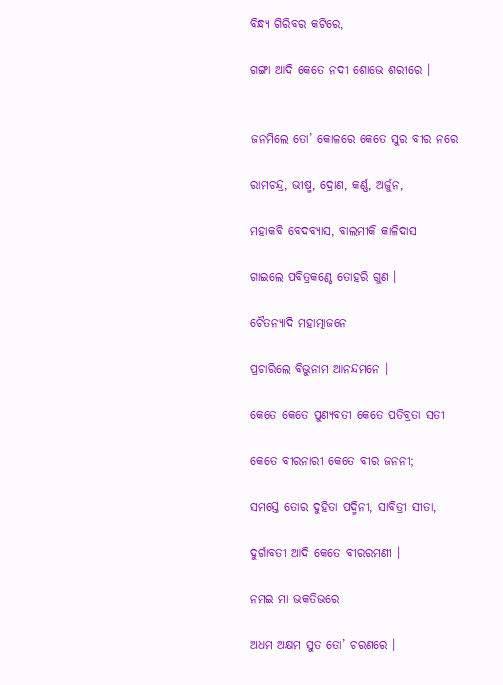ବିନ୍ଧ୍ୟ ଗିରିବର କଟିରେ,

ଗଙ୍ଗା ଆଦି କେତେ ନଦୀ ଶୋଭେ ଶରୀରେ ।


ଜନମିଲେ ତୋ’ କୋଳରେ କେତେ ସୁର ବୀର ନରେ

ରାମଚନ୍ଦ୍ର, ଭୀଷ୍ମ, ଦ୍ରୋଣ, କର୍ଣ୍ଣ, ଅର୍ଜୁନ,

ମହାକବି ବେଦବ୍ୟାସ, ବାଲମୀକି କାଳିଦାସ

ଗାଇଲେ ପବିତ୍ରକଣ୍ଠେ ତୋହରି ଗୁଣ ।

ଚୈତନ୍ୟାଦି ମହାତ୍ମାଜନେ

ପ୍ରଚାରିଲେ ବିଭୁନାମ ଆନନ୍ଦମନେ ।

କେତେ କେତେ ପୁଣ୍ୟବତୀ କେତେ ପତିବ୍ରତା ସତୀ

କେତେ ବୀରନାରୀ କେତେ ବୀର ଜନନୀ;

ସମସ୍ତେ ତୋର ଦୁହିତା ପଦ୍ମିନୀ, ସାବିତ୍ରୀ ସୀତା,

ଦୁର୍ଗାବତୀ ଆଦି କେତେ ବୀରରମଣୀ ।

ନମଇ ମା ଭକତିଭରେ

ଅଧମ ଅକ୍ଷମ ସୁତ ତୋ’ ଚରଣରେ ।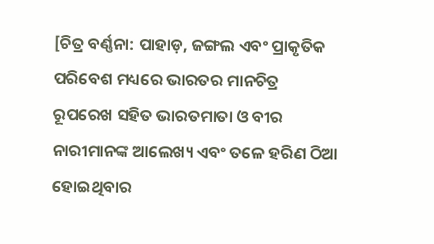[ଚିତ୍ର ବର୍ଣ୍ଣନା: ପାହାଡ଼, ଜଙ୍ଗଲ ଏବଂ ପ୍ରାକୃତିକ ପରିବେଶ ମଧ୍ୟରେ ଭାରତର ମାନଚିତ୍ର ରୂପରେଖ ସହିତ ଭାରତମାତା ଓ ବୀର ନାରୀମାନଙ୍କ ଆଲେଖ୍ୟ ଏବଂ ତଳେ ହରିଣ ଠିଆ ହୋଇଥିବାର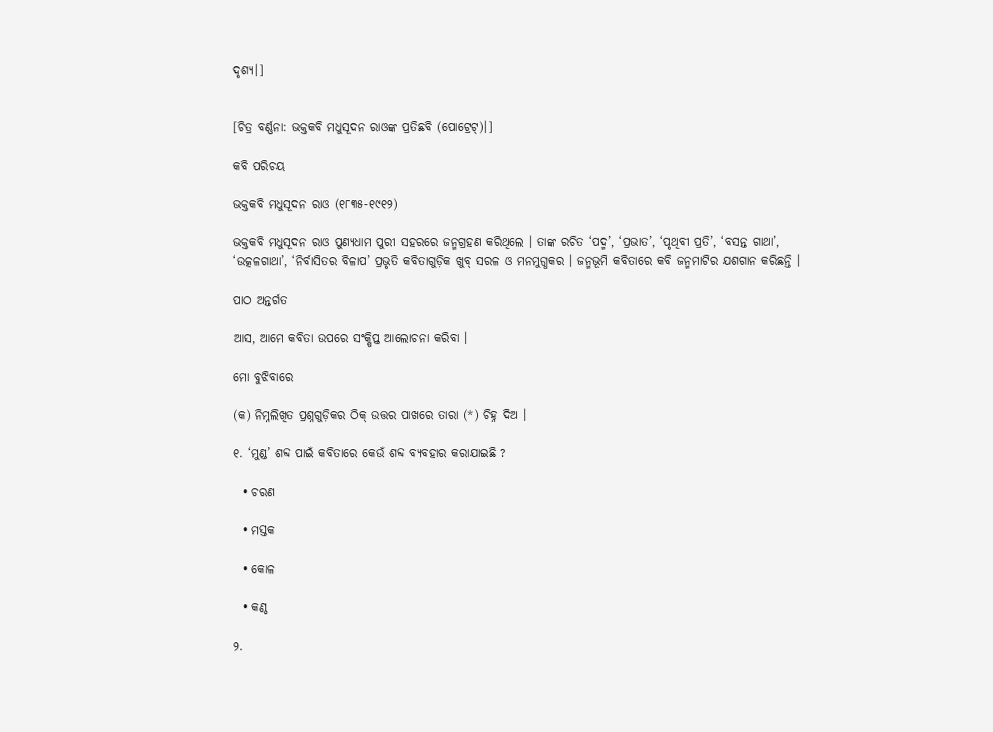ଦୃଶ୍ୟ।]


[ଚିତ୍ର ବର୍ଣ୍ଣନା: ଭକ୍ତକବି ମଧୁସୂଦନ ରାଓଙ୍କ ପ୍ରତିଛବି (ପୋଟ୍ରେଟ୍)।]

କବି ପରିଚୟ

ଭକ୍ତକବି ମଧୁସୂଦନ ରାଓ (୧୮୩୫-୧୯୧୨)

ଭକ୍ତକବି ମଧୁସୂଦନ ରାଓ ପୁଣ୍ୟଧାମ ପୁରୀ ସହରରେ ଜନ୍ମଗ୍ରହଣ କରିଥିଲେ । ତାଙ୍କ ରଚିତ ‘ପଦ୍ମ’, ‘ପ୍ରଭାତ’, ‘ପୃଥିବୀ ପ୍ରତି’, ‘ବସନ୍ତ ଗାଥା’, ‘ଉତ୍କଳଗାଥା’, ‘ନିର୍ବାସିତର ବିଳାପ’ ପ୍ରଭୃତି କବିତାଗୁଡ଼ିକ ଖୁବ୍ ସରଳ ଓ ମନମୁଗ୍ଧକର । ଜନ୍ମଭୂମି କବିତାରେ କବି ଜନ୍ମମାଟିର ଯଶଗାନ କରିଛନ୍ତି ।

ପାଠ ଅନ୍ତର୍ଗତ

ଆସ, ଆମେ କବିତା ଉପରେ ସଂକ୍ଷିପ୍ତ ଆଲୋଚନା କରିବା ।

ମୋ ବୁଝିବାରେ

(କ) ନିମ୍ନଲିଖିତ ପ୍ରଶ୍ନଗୁଡ଼ିକର ଠିକ୍ ଉତ୍ତର ପାଖରେ ତାରା (*) ଚିହ୍ନ ଦିଅ ।

୧. ‘ମୁଣ୍ଡ’ ଶବ୍ଦ ପାଇଁ କବିତାରେ କେଉଁ ଶବ୍ଦ ବ୍ୟବହାର କରାଯାଇଛି ?

  • ଚରଣ

  • ମସ୍ତକ

  • କୋଳ

  • କଣ୍ଠ

୨.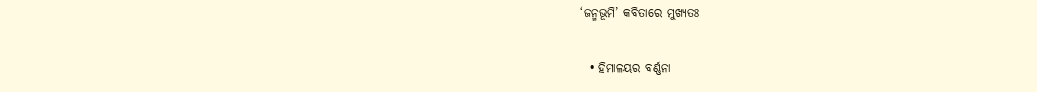‘ଜନ୍ମଭୂମି’ କବିତାରେ ମୁଖ୍ୟତଃ

  • ହିମାଳୟର ବର୍ଣ୍ଣନା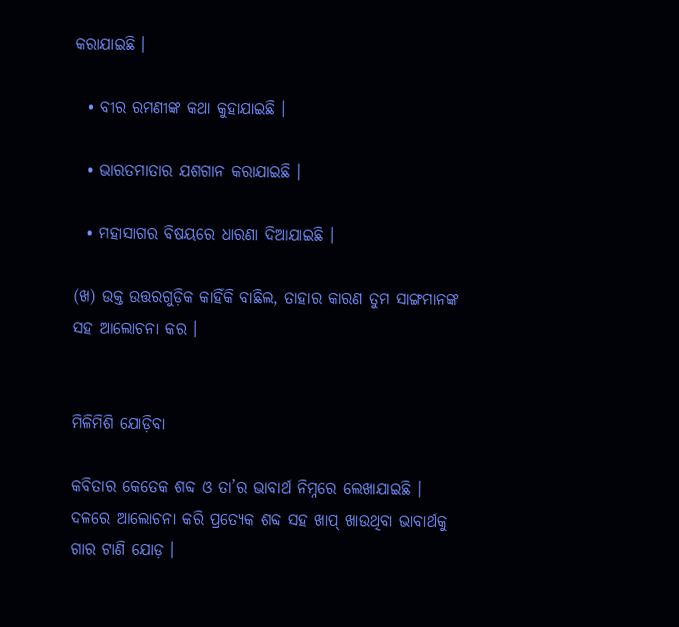କରାଯାଇଛି ।

  • ବୀର ରମଣୀଙ୍କ କଥା କୁହାଯାଇଛି ।

  • ଭାରତମାତାର ଯଶଗାନ କରାଯାଇଛି ।

  • ମହାସାଗର ବିଷୟରେ ଧାରଣା ଦିଆଯାଇଛି ।

(ଖ) ଉକ୍ତ ଉତ୍ତରଗୁଡ଼ିକ କାହିଁକି ବାଛିଲ, ତାହାର କାରଣ ତୁମ ସାଙ୍ଗମାନଙ୍କ ସହ ଆଲୋଚନା କର ।


ମିଳିମିଶି ଯୋଡ଼ିବା

କବିତାର କେତେକ ଶବ୍ଦ ଓ ତା’ର ଭାବାର୍ଥ ନିମ୍ନରେ ଲେଖାଯାଇଛି । ଦଳରେ ଆଲୋଚନା କରି ପ୍ରତ୍ୟେକ ଶବ୍ଦ ସହ ଖାପ୍ ଖାଉଥିବା ଭାବାର୍ଥକୁ ଗାର ଟାଣି ଯୋଡ଼ ।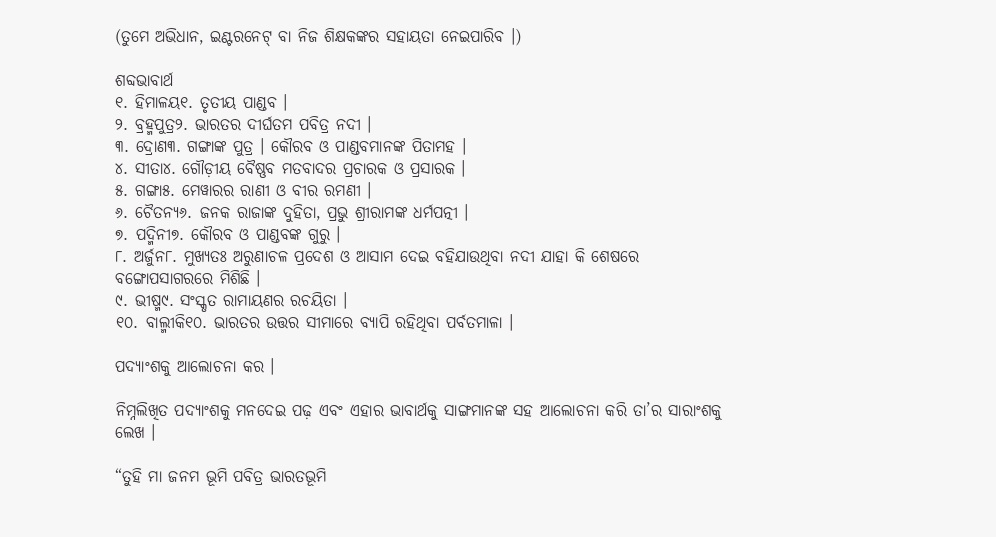(ତୁମେ ଅଭିଧାନ, ଇଣ୍ଟରନେଟ୍ ବା ନିଜ ଶିକ୍ଷକଙ୍କର ସହାୟତା ନେଇପାରିବ ।)

ଶବ୍ଦଭାବାର୍ଥ
୧. ହିମାଳୟ୧. ତୃତୀୟ ପାଣ୍ଡବ ।
୨. ବ୍ରହ୍ମପୁତ୍ର୨. ଭାରତର ଦୀର୍ଘତମ ପବିତ୍ର ନଦୀ ।
୩. ଦ୍ରୋଣ୩. ଗଙ୍ଗାଙ୍କ ପୁତ୍ର । କୌରବ ଓ ପାଣ୍ଡବମାନଙ୍କ ପିତାମହ ।
୪. ସୀତା୪. ଗୌଡ଼ୀୟ ବୈଷ୍ଣବ ମତବାଦର ପ୍ରଚାରକ ଓ ପ୍ରସାରକ ।
୫. ଗଙ୍ଗା୫. ମେୱାରର ରାଣୀ ଓ ବୀର ରମଣୀ ।
୬. ଚୈତନ୍ୟ୬. ଜନକ ରାଜାଙ୍କ ଦୁହିତା, ପ୍ରଭୁ ଶ୍ରୀରାମଙ୍କ ଧର୍ମପତ୍ନୀ ।
୭. ପଦ୍ମିନୀ୭. କୌରବ ଓ ପାଣ୍ଡବଙ୍କ ଗୁରୁ ।
୮. ଅର୍ଜୁନ୮. ମୁଖ୍ୟତଃ ଅରୁଣାଚଳ ପ୍ରଦେଶ ଓ ଆସାମ ଦେଇ ବହିଯାଉଥିବା ନଦୀ ଯାହା କି ଶେଷରେ ବଙ୍ଗୋପସାଗରରେ ମିଶିଛି ।
୯. ଭୀଷ୍ମ୯. ସଂସ୍କୃତ ରାମାୟଣର ରଚୟିତା ।
୧୦. ବାଲ୍ମୀକି୧୦. ଭାରତର ଉତ୍ତର ସୀମାରେ ବ୍ୟାପି ରହିଥିବା ପର୍ବତମାଳା ।

ପଦ୍ୟାଂଶକୁ ଆଲୋଚନା କର ।

ନିମ୍ନଲିଖିତ ପଦ୍ୟାଂଶକୁ ମନଦେଇ ପଢ଼ ଏବଂ ଏହାର ଭାବାର୍ଥକୁ ସାଙ୍ଗମାନଙ୍କ ସହ ଆଲୋଚନା କରି ତା’ର ସାରାଂଶକୁ ଲେଖ ।

“ତୁହି ମା ଜନମ ଭୂମି ପବିତ୍ର ଭାରତଭୂମି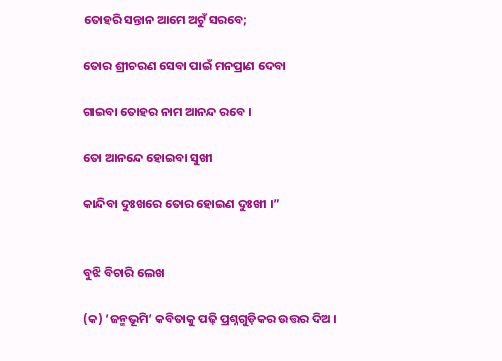ତୋହରି ସନ୍ତାନ ଆମେ ଅଟୁଁ ସରବେ;

ତୋର ଶ୍ରୀଚରଣ ସେବା ପାଇଁ ମନପ୍ରାଣ ଦେବା

ଗାଇବା ତୋହର ନାମ ଆନନ୍ଦ ରବେ ।

ତୋ ଆନନ୍ଦେ ହୋଇବା ସୁଖୀ

କାନ୍ଦିବା ଦୁଃଖରେ ତୋର ହୋଇଣ ଦୁଃଖୀ ।”


ବୁଝି ବିଚାରି ଲେଖ

(କ) ‘ଜନ୍ମଭୂମି’ କବିତାକୁ ପଢ଼ି ପ୍ରଶ୍ନଗୁଡ଼ିକର ଉତ୍ତର ଦିଅ ।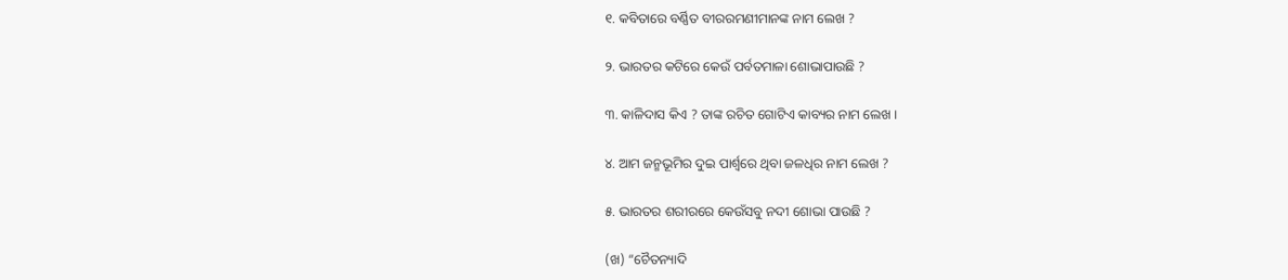୧. କବିତାରେ ବର୍ଣ୍ଣିତ ବୀରରମଣୀମାନଙ୍କ ନାମ ଲେଖ ?

୨. ଭାରତର କଟିରେ କେଉଁ ପର୍ବତମାଳା ଶୋଭାପାଉଛି ?

୩. କାଳିଦାସ କିଏ ? ତାଙ୍କ ରଚିତ ଗୋଟିଏ କାବ୍ୟର ନାମ ଲେଖ ।

୪. ଆମ ଜନ୍ମଭୂମିର ଦୁଇ ପାର୍ଶ୍ଵରେ ଥିବା ଜଳଧିର ନାମ ଲେଖ ?

୫. ଭାରତର ଶରୀରରେ କେଉଁସବୁ ନଦୀ ଶୋଭା ପାଉଛି ?

(ଖ) “ଚୈତନ୍ୟାଦି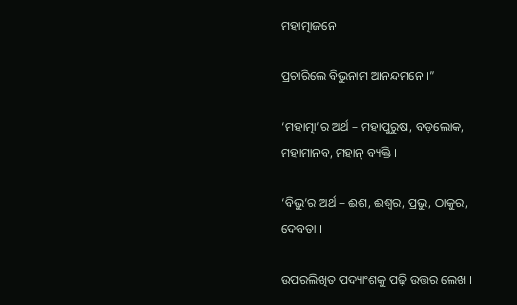ମହାତ୍ମାଜନେ

ପ୍ରଚାରିଲେ ବିଭୁନାମ ଆନନ୍ଦମନେ ।”

‘ମହାତ୍ମା’ର ଅର୍ଥ – ମହାପୁରୁଷ, ବଡ଼ଲୋକ, ମହାମାନବ, ମହାନ୍ ବ୍ୟକ୍ତି ।

‘ବିଭୁ’ର ଅର୍ଥ – ଈଶ, ଈଶ୍ୱର, ପ୍ରଭୁ, ଠାକୁର, ଦେବତା ।

ଉପରଲିଖିତ ପଦ୍ୟାଂଶକୁ ପଢ଼ି ଉତ୍ତର ଲେଖ ।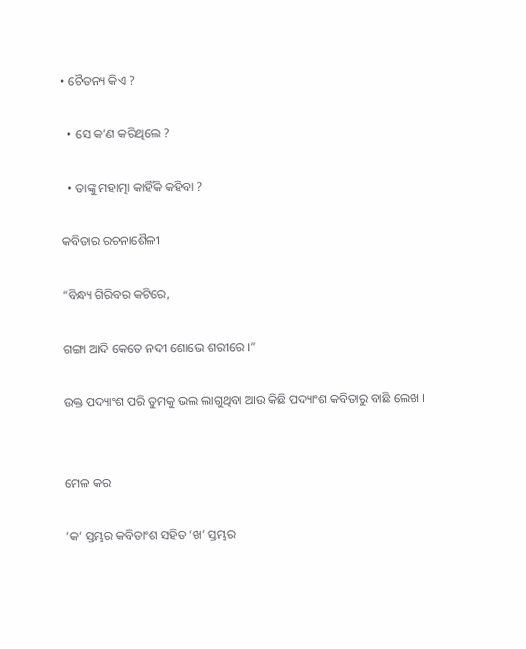• ଚୈତନ୍ୟ କିଏ ?

  • ସେ କ’ଣ କରିଥିଲେ ?

  • ତାଙ୍କୁ ମହାତ୍ମା କାହିଁକି କହିବା ?

କବିତାର ରଚନାଶୈଳୀ

“ବିନ୍ଧ୍ୟ ଗିରିବର କଟିରେ,

ଗଙ୍ଗା ଆଦି କେତେ ନଦୀ ଶୋଭେ ଶରୀରେ ।”

ଉକ୍ତ ପଦ୍ୟାଂଶ ପରି ତୁମକୁ ଭଲ ଲାଗୁଥିବା ଆଉ କିଛି ପଦ୍ୟାଂଶ କବିତାରୁ ବାଛି ଲେଖ ।


ମେଳ କର

‘କ’ ସ୍ତମ୍ଭର କବିତାଂଶ ସହିତ ‘ଖ’ ସ୍ତମ୍ଭର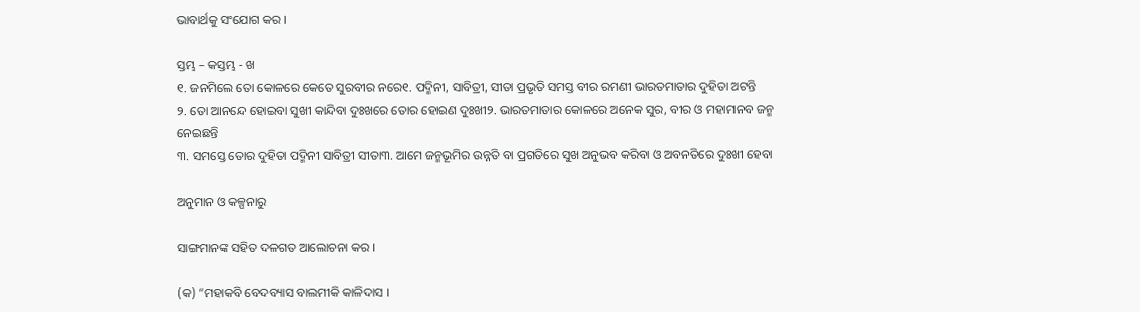ଭାବାର୍ଥକୁ ସଂଯୋଗ କର ।

ସ୍ତମ୍ଭ – କସ୍ତମ୍ଭ - ଖ
୧. ଜନମିଲେ ତୋ କୋଳରେ କେତେ ସୁରବୀର ନରେ୧. ପଦ୍ମିନୀ, ସାବିତ୍ରୀ, ସୀତା ପ୍ରଭୃତି ସମସ୍ତ ବୀର ରମଣୀ ଭାରତମାତାର ଦୁହିତା ଅଟନ୍ତି
୨. ତୋ ଆନନ୍ଦେ ହୋଇବା ସୁଖୀ କାନ୍ଦିବା ଦୁଃଖରେ ତୋର ହୋଇଣ ଦୁଃଖୀ୨. ଭାରତମାତାର କୋଳରେ ଅନେକ ସୁର, ବୀର ଓ ମହାମାନବ ଜନ୍ମ ନେଇଛନ୍ତି
୩. ସମସ୍ତେ ତୋର ଦୁହିତା ପଦ୍ମିନୀ ସାବିତ୍ରୀ ସୀତା୩. ଆମେ ଜନ୍ମଭୂମିର ଉନ୍ନତି ବା ପ୍ରଗତିରେ ସୁଖ ଅନୁଭବ କରିବା ଓ ଅବନତିରେ ଦୁଃଖୀ ହେବା

ଅନୁମାନ ଓ କଳ୍ପନାରୁ

ସାଙ୍ଗମାନଙ୍କ ସହିତ ଦଳଗତ ଆଲୋଚନା କର ।

(କ) “ମହାକବି ବେଦବ୍ୟାସ ବାଲମୀକି କାଳିଦାସ ।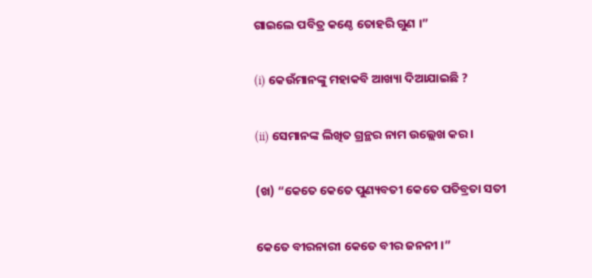ଗାଇଲେ ପବିତ୍ର କଣ୍ଠେ ତୋହରି ଗୁଣ ।”

(i) କେଉଁମାନଙ୍କୁ ମହାକବି ଆଖ୍ୟା ଦିଆଯାଇଛି ?

(ii) ସେମାନଙ୍କ ଲିଖିତ ଗ୍ରନ୍ଥର ନାମ ଉଲ୍ଲେଖ କର ।

(ଖ) “କେତେ କେତେ ପୁଣ୍ୟବତୀ କେତେ ପତିବ୍ରତା ସତୀ

କେତେ ବୀରନାରୀ କେତେ ବୀର ଜନନୀ ।”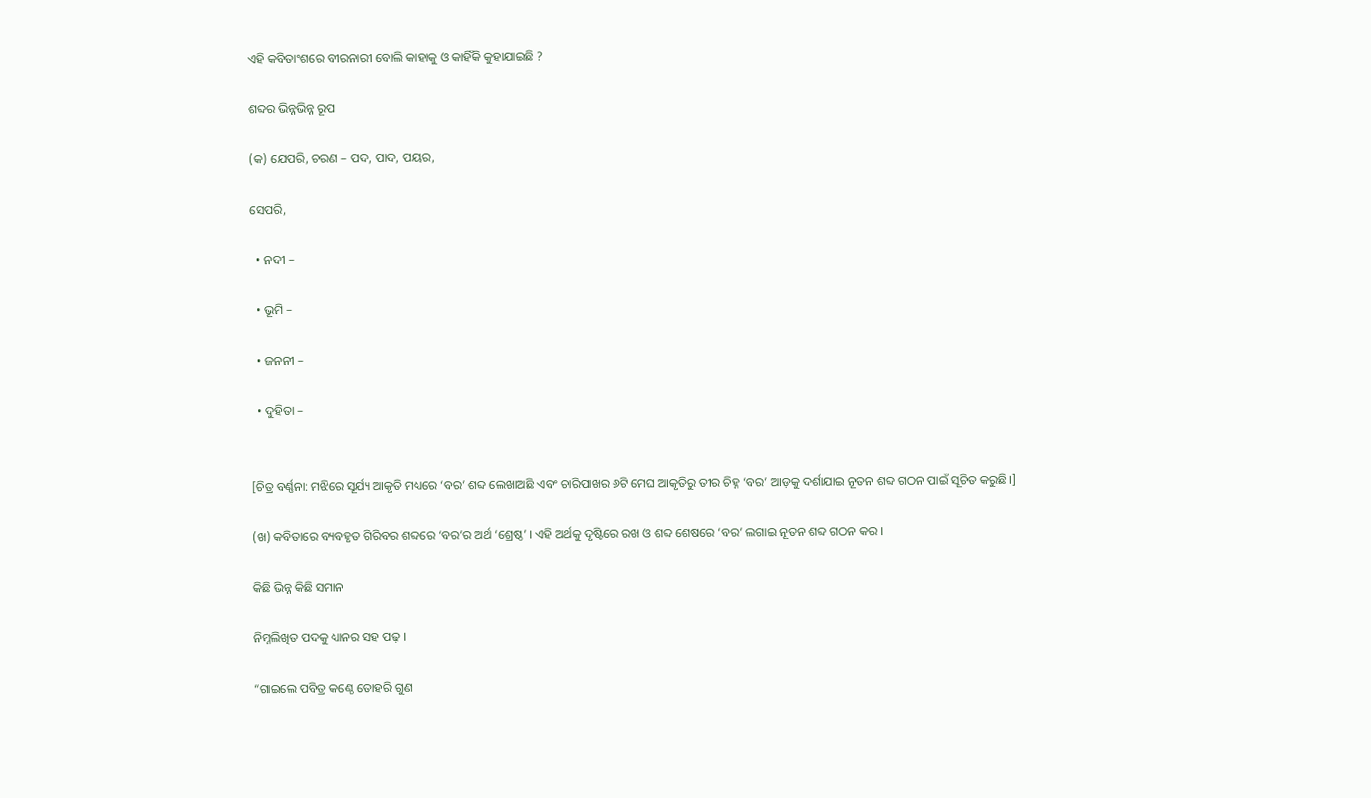ଏହି କବିତାଂଶରେ ବୀରନାରୀ ବୋଲି କାହାକୁ ଓ କାହିଁକି କୁହାଯାଇଛି ?

ଶବ୍ଦର ଭିନ୍ନଭିନ୍ନ ରୂପ

(କ) ଯେପରି, ଚରଣ – ପଦ, ପାଦ, ପୟର,

ସେପରି,

  • ନଦୀ –

  • ଭୂମି –

  • ଜନନୀ –

  • ଦୁହିତା –


[ଚିତ୍ର ବର୍ଣ୍ଣନା: ମଝିରେ ସୂର୍ଯ୍ୟ ଆକୃତି ମଧ୍ୟରେ ‘ବର’ ଶବ୍ଦ ଲେଖାଅଛି ଏବଂ ଚାରିପାଖର ୬ଟି ମେଘ ଆକୃତିରୁ ତୀର ଚିହ୍ନ ‘ବର’ ଆଡ଼କୁ ଦର୍ଶାଯାଇ ନୂତନ ଶବ୍ଦ ଗଠନ ପାଇଁ ସୂଚିତ କରୁଛି।]

(ଖ) କବିତାରେ ବ୍ୟବହୃତ ଗିରିବର ଶବ୍ଦରେ ‘ବର’ର ଅର୍ଥ ‘ଶ୍ରେଷ୍ଠ’ । ଏହି ଅର୍ଥକୁ ଦୃଷ୍ଟିରେ ରଖ ଓ ଶବ୍ଦ ଶେଷରେ ‘ବର’ ଲଗାଇ ନୂତନ ଶବ୍ଦ ଗଠନ କର ।

କିଛି ଭିନ୍ନ କିଛି ସମାନ

ନିମ୍ନଲିଖିତ ପଦକୁ ଧ୍ୟାନର ସହ ପଢ଼ ।

“ଗାଇଲେ ପବିତ୍ର କଣ୍ଠେ ତୋହରି ଗୁଣ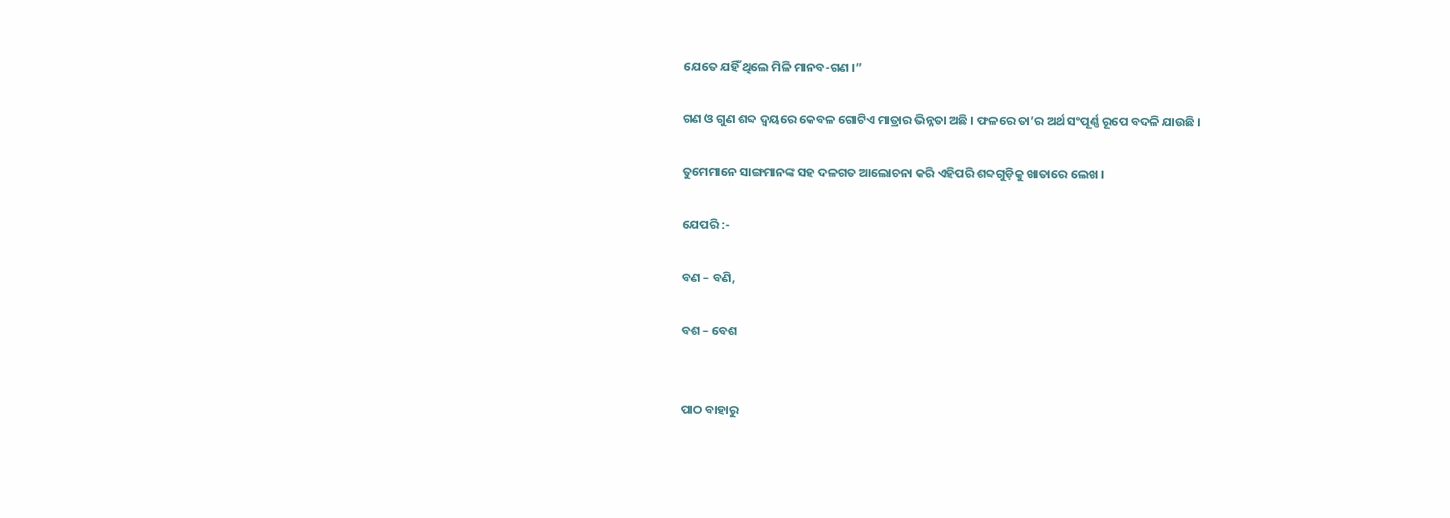ଯେତେ ଯହିଁ ଥିଲେ ମିଳି ମାନବ-ଗଣ ।”

ଗଣ ଓ ଗୁଣ ଶବ୍ଦ ଦ୍ବୟରେ କେବଳ ଗୋଟିଏ ମାତ୍ରାର ଭିନ୍ନତା ଅଛି । ଫଳରେ ତା’ର ଅର୍ଥ ସଂପୂର୍ଣ୍ଣ ରୂପେ ବଦଳି ଯାଉଛି ।

ତୁମେମାନେ ସାଙ୍ଗମାନଙ୍କ ସହ ଦଳଗତ ଆଲୋଚନା କରି ଏହିପରି ଶବ୍ଦଗୁଡ଼ିକୁ ଖାତାରେ ଲେଖ ।

ଯେପରି :-

ବଣ – ବଣି,

ବଶ – ବେଶ


ପାଠ ବାହାରୁ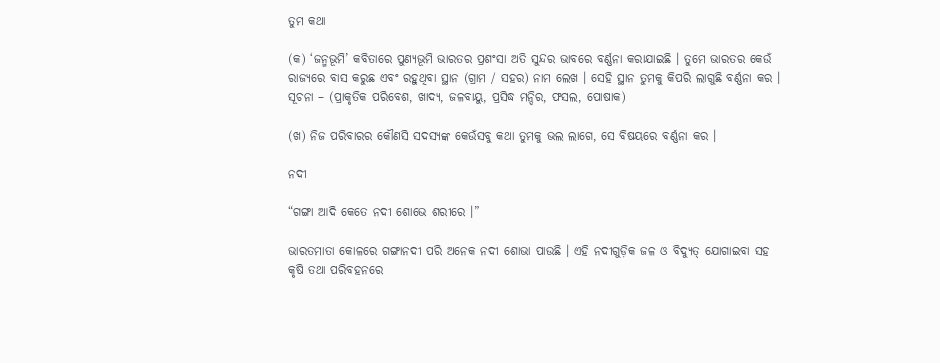ତୁମ କଥା

(କ) ‘ଜନ୍ମଭୂମି’ କବିତାରେ ପୁଣ୍ୟଭୂମି ଭାରତର ପ୍ରଶଂସା ଅତି ସୁନ୍ଦର ଭାବରେ ବର୍ଣ୍ଣନା କରାଯାଇଛି । ତୁମେ ଭାରତର କେଉଁ ରାଜ୍ୟରେ ବାସ କରୁଛ ଏବଂ ରହୁଥିବା ସ୍ଥାନ (ଗ୍ରାମ / ସହର) ନାମ ଲେଖ । ସେହି ସ୍ଥାନ ତୁମକୁ କିପରି ଲାଗୁଛି ବର୍ଣ୍ଣନା କର । ସୂଚନା – (ପ୍ରାକୃତିକ ପରିବେଶ, ଖାଦ୍ୟ, ଜଳବାୟୁ, ପ୍ରସିଦ୍ଧ ମନ୍ଦିର, ଫସଲ, ପୋଷାକ)

(ଖ) ନିଜ ପରିବାରର କୌଣସି ସଦସ୍ୟଙ୍କ କେଉଁସବୁ କଥା ତୁମକୁ ଭଲ ଲାଗେ, ସେ ବିଷୟରେ ବର୍ଣ୍ଣନା କର ।

ନଦୀ

“ଗଙ୍ଗା ଆଦି କେତେ ନଦୀ ଶୋଭେ ଶରୀରେ ।”

ଭାରତମାତା କୋଳରେ ଗଙ୍ଗାନଦୀ ପରି ଅନେକ ନଦୀ ଶୋଭା ପାଉଛି । ଏହି ନଦୀଗୁଡ଼ିକ ଜଳ ଓ ବିଦ୍ୟୁତ୍ ଯୋଗାଇବା ସହ କୃଷି ତଥା ପରିବହନରେ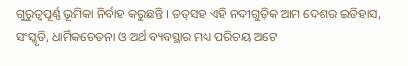ଗୁରୁତ୍ଵପୂର୍ଣ୍ଣ ଭୂମିକା ନିର୍ବାହ କରୁଛନ୍ତି । ତତ୍‌ସହ ଏହି ନଦୀଗୁଡ଼ିକ ଆମ ଦେଶର ଇତିହାସ, ସଂସ୍କୃତି, ଧାର୍ମିକଚେତନା ଓ ଅର୍ଥ ବ୍ୟବସ୍ଥାର ମଧ୍ୟ ପରିଚୟ ଅଟେ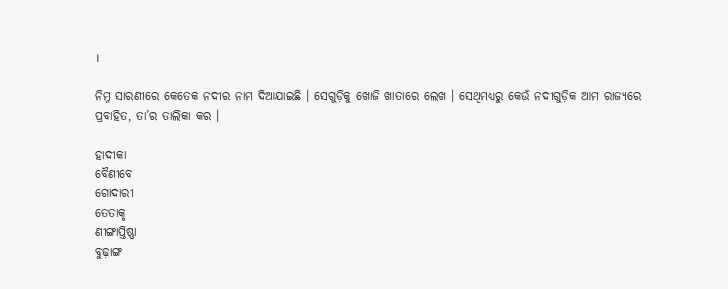।

ନିମ୍ନ ସାରଣୀରେ କେତେକ ନଦୀର ନାମ ଦିଆଯାଇଛି । ସେଗୁଡ଼ିକୁ ଖୋଜି ଖାତାରେ ଲେଖ । ସେଥିମଧ୍ୟରୁ କେଉଁ ନଦୀଗୁଡ଼ିକ ଆମ ରାଜ୍ୟରେ ପ୍ରବାହିତ, ତା’ର ତାଲିକା କର ।

ହାଦୀକା
ବୈଣୀବେ
ଗୋଦାରୀ
ତେତାକୃ
ଣୀଙ୍ଗାପ୍ତିଷ୍ଣା
ବୁଢ଼ାଙ୍ଗ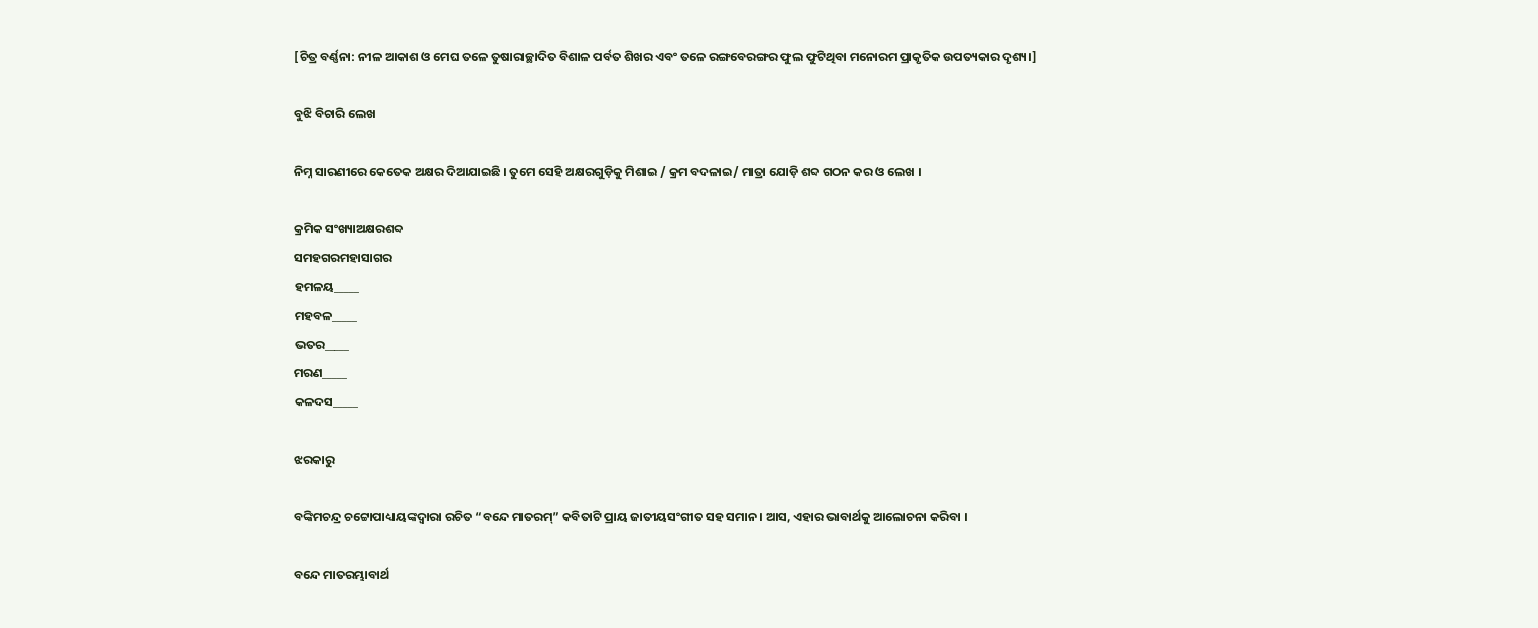[ଚିତ୍ର ବର୍ଣ୍ଣନା: ନୀଳ ଆକାଶ ଓ ମେଘ ତଳେ ତୁଷାରାଚ୍ଛାଦିତ ବିଶାଳ ପର୍ବତ ଶିଖର ଏବଂ ତଳେ ରଙ୍ଗବେରଙ୍ଗର ଫୁଲ ଫୁଟିଥିବା ମନୋରମ ପ୍ରାକୃତିକ ଉପତ୍ୟକାର ଦୃଶ୍ୟ।]

ବୁଝି ବିଚାରି ଲେଖ

ନିମ୍ନ ସାରଣୀରେ କେତେକ ଅକ୍ଷର ଦିଆଯାଇଛି । ତୁମେ ସେହି ଅକ୍ଷରଗୁଡ଼ିକୁ ମିଶାଇ / କ୍ରମ ବଦଳାଇ/ ମାତ୍ରା ଯୋଡ଼ି ଶବ୍ଦ ଗଠନ କର ଓ ଲେଖ ।

କ୍ରମିକ ସଂଖ୍ୟାଅକ୍ଷରଶବ୍ଦ
ସମହଗରମହାସାଗର
ହମଳୟ_____
ମହବଳ_____
ଭତର_____
ମରଣ_____
କଳଦସ_____

ଝରକାରୁ

ବଙ୍କିମଚନ୍ଦ୍ର ଚଟ୍ଟୋପାଧ୍ୟାୟଙ୍କଦ୍ବାରା ରଚିତ “ବନ୍ଦେ ମାତରମ୍” କବିତାଟି ପ୍ରାୟ ଜାତୀୟସଂଗୀତ ସହ ସମାନ । ଆସ, ଏହାର ଭାବାର୍ଥକୁ ଆଲୋଚନା କରିବା ।

ବନ୍ଦେ ମାତରମ୍ଭାବାର୍ଥ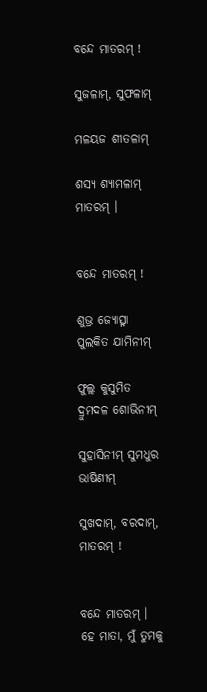ବନ୍ଦେ ମାତରମ୍ !

ସୁଜଳାମ୍, ସୁଫଳାମ୍

ମଳୟଜ ଶୀତଳାମ୍

ଶସ୍ୟ ଶ୍ୟାମଳାମ୍ ମାତରମ୍ ।


ବନ୍ଦେ ମାତରମ୍ !

ଶୁଭ୍ର ଜ୍ୟୋତ୍ସ୍ନା ପୁଲକିତ ଯାମିନୀମ୍

ଫୁଲ୍ଲ କୁସୁମିତ ଦ୍ରୁମଦଳ ଶୋଭିନୀମ୍

ସୁହାସିନୀମ୍ ସୁମଧୁର ଭାଷିଣୀମ୍

ସୁଖଦାମ୍, ବରଦାମ୍, ମାତରମ୍ !


ବନ୍ଦେ ମାତରମ୍ ।
ହେ ମାତା, ମୁଁ ତୁମକୁ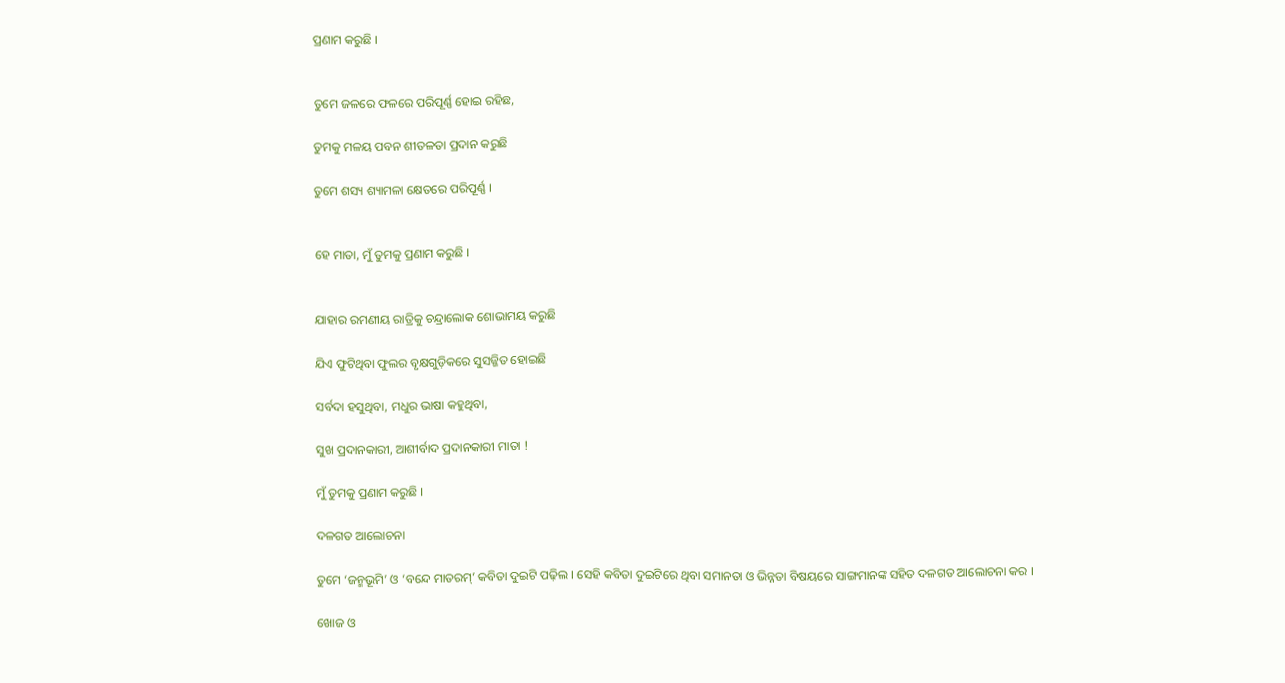ପ୍ରଣାମ କରୁଛି ।


ତୁମେ ଜଳରେ ଫଳରେ ପରିପୂର୍ଣ୍ଣ ହୋଇ ରହିଛ,

ତୁମକୁ ମଳୟ ପବନ ଶୀତଳତା ପ୍ରଦାନ କରୁଛି

ତୁମେ ଶସ୍ୟ ଶ୍ୟାମଳା କ୍ଷେତରେ ପରିପୂର୍ଣ୍ଣ ।


ହେ ମାତା, ମୁଁ ତୁମକୁ ପ୍ରଣାମ କରୁଛି ।


ଯାହାର ରମଣୀୟ ରାତ୍ରିକୁ ଚନ୍ଦ୍ରାଲୋକ ଶୋଭାମୟ କରୁଛି

ଯିଏ ଫୁଟିଥିବା ଫୁଲର ବୃକ୍ଷଗୁଡ଼ିକରେ ସୁସଜ୍ଜିତ ହୋଇଛି

ସର୍ବଦା ହସୁଥିବା, ମଧୁର ଭାଷା କହୁଥିବା,

ସୁଖ ପ୍ରଦାନକାରୀ, ଆଶୀର୍ବାଦ ପ୍ରଦାନକାରୀ ମାତା !

ମୁଁ ତୁମକୁ ପ୍ରଣାମ କରୁଛି ।

ଦଳଗତ ଆଲୋଚନା

ତୁମେ ‘ଜନ୍ମଭୂମି’ ଓ ‘ବନ୍ଦେ ମାତରମ୍’ କବିତା ଦୁଇଟି ପଢ଼ିଲ । ସେହି କବିତା ଦୁଇଟିରେ ଥିବା ସମାନତା ଓ ଭିନ୍ନତା ବିଷୟରେ ସାଙ୍ଗମାନଙ୍କ ସହିତ ଦଳଗତ ଆଲୋଚନା କର ।

ଖୋଜ ଓ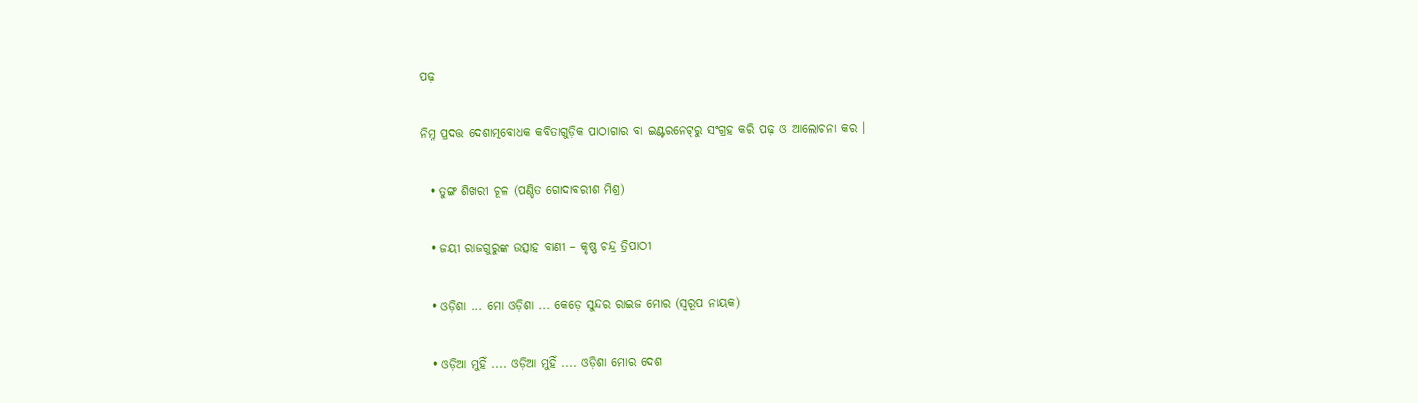ପଢ଼

ନିମ୍ନ ପ୍ରଦତ୍ତ ଦେଶାତ୍ମବୋଧକ କବିତାଗୁଡ଼ିକ ପାଠାଗାର ବା ଇଣ୍ଟରନେଟ୍‌ରୁ ସଂଗ୍ରହ କରି ପଢ଼ ଓ ଆଲୋଚନା କର ।

  • ତୁଙ୍ଗ ଶିଖରୀ ଚୂଳ (ପଣ୍ଡିତ ଗୋଦାବରୀଶ ମିଶ୍ର)

  • ଜୟୀ ରାଜଗୁରୁଙ୍କ ଉତ୍ସାହ ବାଣୀ – କୃଷ୍ଣ ଚନ୍ଦ୍ର ତ୍ରିପାଠୀ

  • ଓଡ଼ିଶା ... ମୋ ଓଡ଼ିଶା ... କେଡ଼େ ସୁନ୍ଦର ରାଇଜ ମୋର (ସ୍ବରୂପ ନାୟକ)

  • ଓଡ଼ିଆ ମୁହିଁ .... ଓଡ଼ିଆ ମୁହିଁ .... ଓଡ଼ିଶା ମୋର ଦେଶ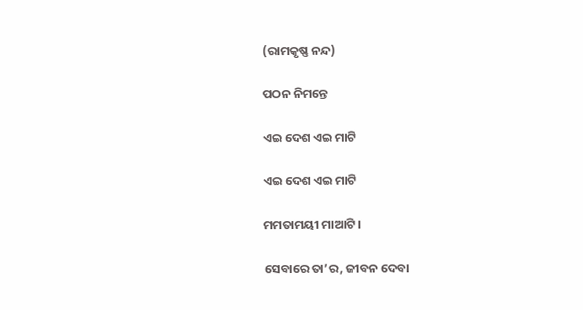(ରାମକୃଷ୍ଣ ନନ୍ଦ)

ପଠନ ନିମନ୍ତେ

ଏଇ ଦେଶ ଏଇ ମାଟି

ଏଇ ଦେଶ ଏଇ ମାଟି

ମମତାମୟୀ ମାଆଟି ।

ସେବାରେ ତା’ର, ଜୀବନ ଦେବା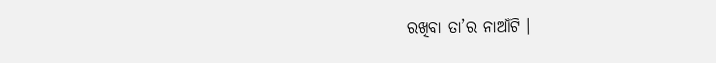ରଖିବା ତା’ର ନାଆଁଟି ।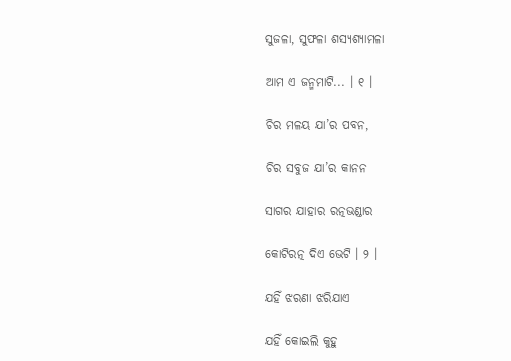ସୁଜଳା, ସୁଫଳା ଶସ୍ୟଶ୍ୟାମଳା

ଆମ ଏ ଜନ୍ମମାଟି... । ୧ ।

ଚିର ମଳୟ ଯା’ର ପବନ,

ଚିର ସବୁଜ ଯା’ର କାନନ

ସାଗର ଯାହାର ରତ୍ନଭଣ୍ଡାର

କୋଟିରତ୍ନ ଦିଏ ଭେଟି । ୨ ।

ଯହିଁ ଝରଣା ଝରିଯାଏ

ଯହିଁ କୋଇଲି କୁହୁ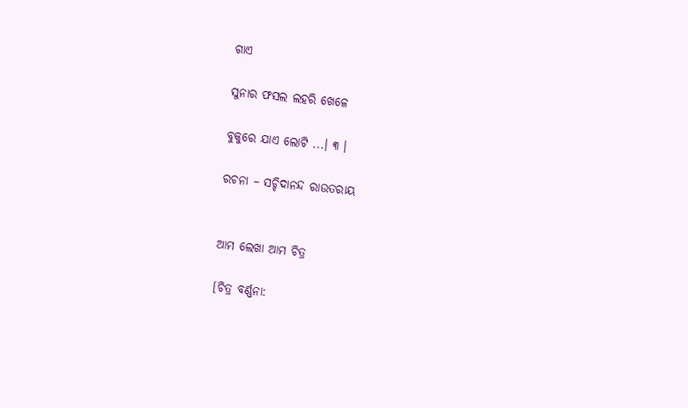ଗାଏ

ସୁନାର ଫସଲ ଲହରି ଖେଳେ

ବୁକୁରେ ଯାଏ ଲୋଟି ...। ୩ ।

ରଚନା – ସଚ୍ଚିଦାନନ୍ଦ ରାଉତରାୟ


ଆମ ଲେଖା ଆମ ଚିତ୍ର

[ଚିତ୍ର ବର୍ଣ୍ଣନା: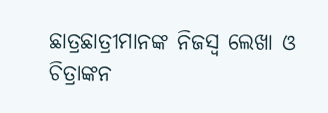ଛାତ୍ରଛାତ୍ରୀମାନଙ୍କ ନିଜସ୍ୱ ଲେଖା ଓ ଚିତ୍ରାଙ୍କନ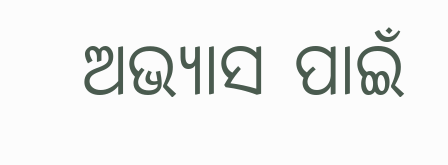ଅଭ୍ୟାସ ପାଇଁ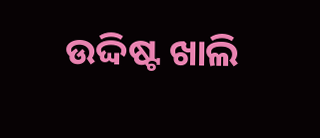ଉଦ୍ଦିଷ୍ଟ ଖାଲି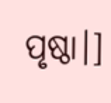ପୃଷ୍ଠା।]